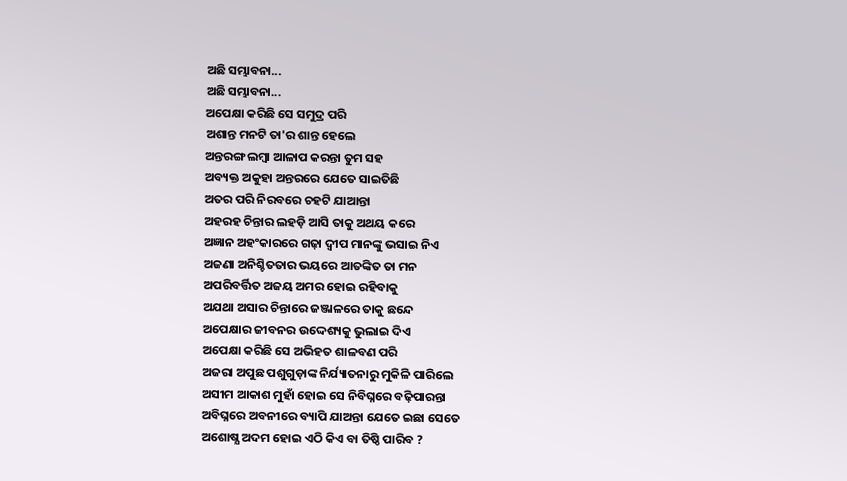ଅଛି ସମ୍ଭାବନା...
ଅଛି ସମ୍ଭାବନା...
ଅପେକ୍ଷା କରିଛି ସେ ସମୁଦ୍ର ପରି
ଅଶାନ୍ତ ମନଟି ତା'ର ଶାନ୍ତ ହେଲେ
ଅନ୍ତରଙ୍ଗ ଲମ୍ବା ଆଳାପ କରନ୍ତା ତୁମ ସହ
ଅବ୍ୟକ୍ତ ଅକୁହା ଅନ୍ତରରେ ଯେତେ ସାଇତିଛି
ଅତର ପରି ନିରବରେ ଚହଟି ଯାଆନ୍ତା
ଅହରହ ଚିନ୍ତାର ଲହଡ଼ି ଆସି ତାକୁ ଅଥୟ କରେ
ଅଜ୍ଞାନ ଅହଂକାରରେ ଗଢ଼ା ଦ୍ୱୀପ ମାନଙ୍କୁ ଭସାଇ ନିଏ
ଅଜଣା ଅନିଶ୍ଚିତତାର ଭୟରେ ଆତଙ୍କିତ ତା ମନ
ଅପରିବର୍ତ୍ତିତ ଅଜୟ ଅମର ହୋଇ ରହିବାକୁ
ଅଯଥା ଅସାର ଚିନ୍ତାରେ ଜଞ୍ଜାଳରେ ତାକୁ ଛନ୍ଦେ
ଅପେକ୍ଷାର ଜୀବନର ଉଦ୍ଦେଶ୍ୟକୁ ଭୁଲାଇ ଦିଏ
ଅପେକ୍ଷା କରିଛି ସେ ଅଭିହତ ଶାଳବଣ ପରି
ଅଜରା ଅପୁଛ ପଶୁଗୁଡ଼ାଙ୍କ ନିର୍ଯ୍ୟାତନାରୁ ମୁକିଳି ପାରିଲେ
ଅସୀମ ଆକାଶ ମୁହାଁ ହୋଇ ସେ ନିବିଘ୍ନରେ ବଢ଼ିପାରନ୍ତା
ଅବିଘ୍ନରେ ଅବନୀରେ ବ୍ୟାପି ଯାଅନ୍ତା ଯେତେ ଇଛା ସେତେ
ଅଶୋଷ୍ଯ ଅଦମ ହୋଇ ଏଠି କିଏ ବା ତିଷ୍ଠି ପାରିବ ?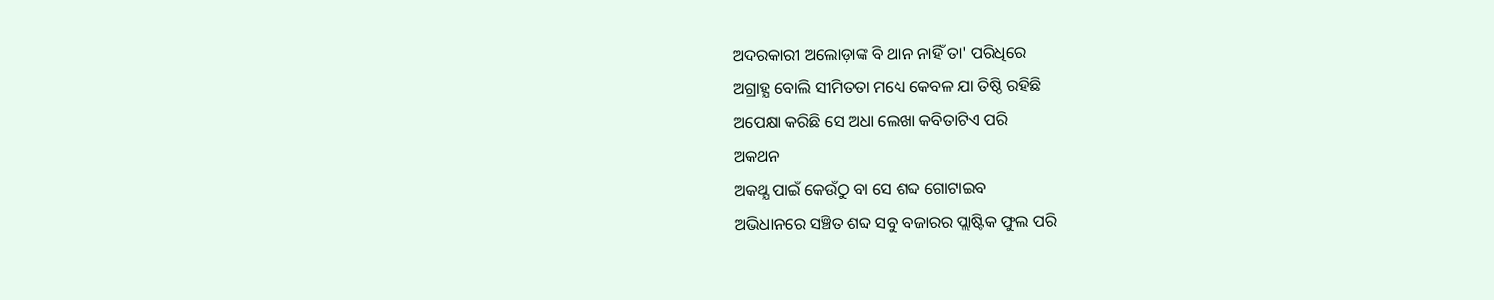ଅଦରକାରୀ ଅଲୋଡ଼ାଙ୍କ ବି ଥାନ ନାହିଁ ତା' ପରିଧିରେ
ଅଗ୍ରାହ୍ଯ ବୋଲି ସୀମିତତା ମଧ୍ୟେ କେବଳ ଯା ତିଷ୍ଠି ରହିଛି
ଅପେକ୍ଷା କରିଛି ସେ ଅଧା ଲେଖା କବିତାଟିଏ ପରି
ଅକଥନ
ଅକଥ୍ଯ ପାଇଁ କେଉଁଠୁ ବା ସେ ଶବ୍ଦ ଗୋଟାଇବ
ଅଭିଧାନରେ ସଞ୍ଚିତ ଶବ୍ଦ ସବୁ ବଜାରର ପ୍ଲାଷ୍ଟିକ ଫୁଲ ପରି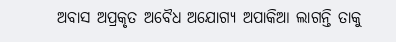ଅବାସ ଅପ୍ରକୃତ ଅବୈଧ ଅଯୋଗ୍ୟ ଅପାକିଆ ଲାଗନ୍ତି ତାକୁ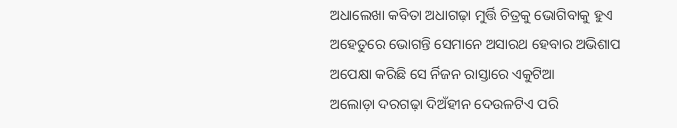ଅଧାଲେଖା କବିତା ଅଧାଗଢ଼ା ମୁର୍ତ୍ତି ଚିତ୍ରକୁ ଭୋଗିବାକୁ ହୁଏ
ଅହେତୁରେ ଭୋଗନ୍ତି ସେମାନେ ଅସାରଥ ହେବାର ଅଭିଶାପ
ଅପେକ୍ଷା କରିଛି ସେ ର୍ନିଜନ ରାସ୍ତାରେ ଏକୁଟିଆ
ଅଲୋଡ଼ା ଦରଗଢ଼ା ଦିଅଁହୀନ ଦେଉଳଟିଏ ପରି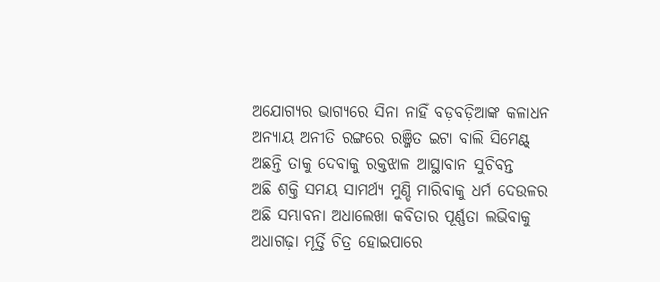ଅଯୋଗ୍ଯର ଭାଗ୍ଯରେ ସିନା ନାହିଁ ବଡ଼ବଡ଼ିଆଙ୍କ କଳାଧନ
ଅନ୍ଯାୟ ଅନୀତି ରଙ୍ଗରେ ରଞ୍ଜିତ ଇଟା ବାଲି ସିମେଣ୍ଟ୍
ଅଛନ୍ତି ତାକୁ ଦେବାକୁ ରକ୍ତଝାଳ ଆସ୍ଥାବାନ ସୁଚିବନ୍ତ
ଅଛି ଶକ୍ତି ସମୟ ସାମର୍ଥ୍ୟ ମୁଣ୍ଡି ମାରିବାକୁ ଧର୍ମ ଦେଉଳର
ଅଛି ସମ୍ଭାବନା ଅଧାଲେଖା କବିତାର ପୂର୍ଣ୍ଣତା ଲଭିବାକୁ
ଅଧାଗଢ଼ା ମୂର୍ତ୍ତି ଚିତ୍ର ହୋଇପାରେ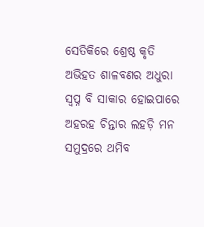ସେତିକିରେ ଶ୍ରେଷ୍ଠ କୃତି
ଅଭିହତ ଶାଳବଣର ଅଧୁରା ସ୍ୱପ୍ନ ବି ସାକାର ହୋଇପାରେ
ଅହରହ ଚିନ୍ତାର ଲହଡ଼ି ମନ ସମୁଦ୍ରରେ ଥମିବ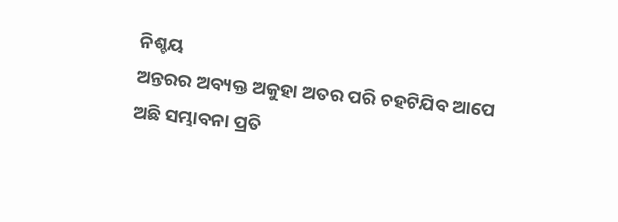ନିଶ୍ଚୟ
ଅନ୍ତରର ଅବ୍ୟକ୍ତ ଅକୁହା ଅତର ପରି ଚହଟିଯିବ ଆପେ
ଅଛି ସମ୍ଭାବନା ପ୍ରତି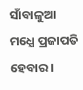ସାଁବାଳୁଆ ମଧ୍ଯେ ପ୍ରଜାପତି ହେବାର ।